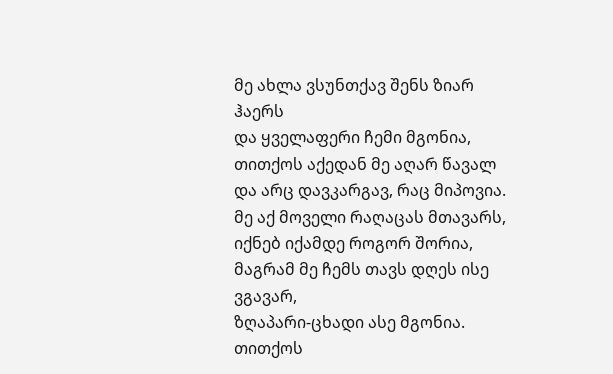მე ახლა ვსუნთქავ შენს ზიარ ჰაერს
და ყველაფერი ჩემი მგონია,
თითქოს აქედან მე აღარ წავალ
და არც დავკარგავ, რაც მიპოვია.
მე აქ მოველი რაღაცას მთავარს,
იქნებ იქამდე როგორ შორია,
მაგრამ მე ჩემს თავს დღეს ისე ვგავარ,
ზღაპარი-ცხადი ასე მგონია.
თითქოს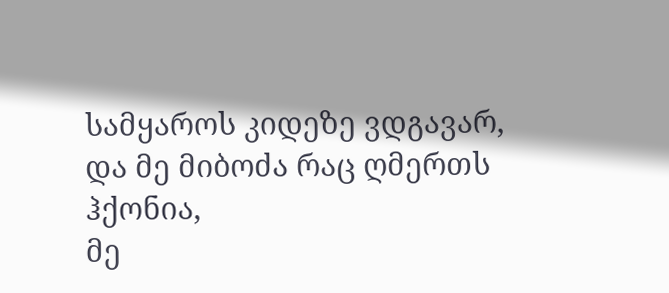სამყაროს კიდეზე ვდგავარ,
და მე მიბოძა რაც ღმერთს ჰქონია,
მე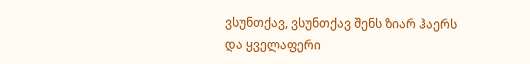ვსუნთქავ, ვსუნთქავ შენს ზიარ ჰაერს
და ყველაფერი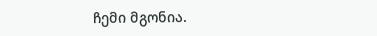ჩემი მგონია.